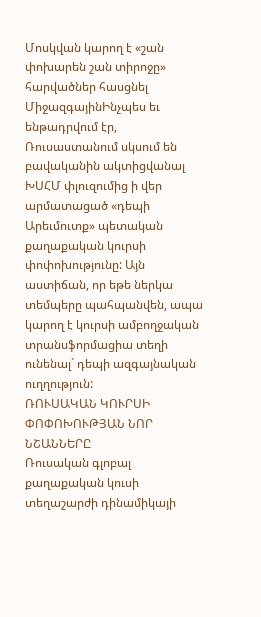Մոսկվան կարող է «շան փոխարեն շան տիրոջը» հարվածներ հասցնել
ՄիջազգայինԻնչպես եւ ենթադրվում էր, Ռուսաստանում սկսում են բավականին ակտիցվանալ ԽՍՀՄ փլուզումից ի վեր արմատացած «դեպի Արեւմուտք» պետական քաղաքական կուրսի փոփոխությունը: Այն աստիճան, որ եթե ներկա տեմպերը պահպանվեն, ապա կարող է կուրսի ամբողջական տրանսֆորմացիա տեղի ունենալ` դեպի ազգայնական ուղղություն:
ՌՈՒՍԱԿԱՆ ԿՈՒՐՍԻ ՓՈՓՈԽՈՒԹՅԱՆ ՆՈՐ ՆՇԱՆՆԵՐԸ
Ռուսական գլոբալ քաղաքական կուսի տեղաշարժի դինամիկայի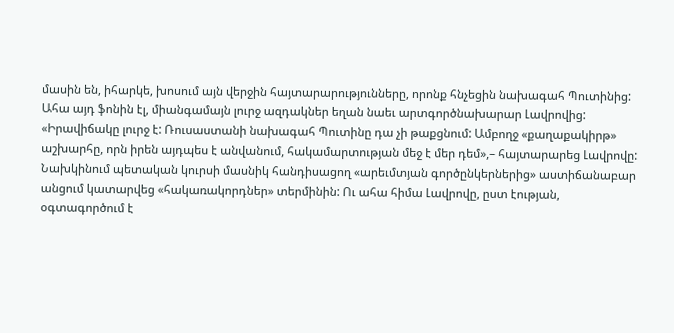մասին են, իհարկե, խոսում այն վերջին հայտարարությունները, որոնք հնչեցին նախագահ Պուտինից: Ահա այդ ֆոնին էլ, միանգամայն լուրջ ազդակներ եղան նաեւ արտգործնախարար Լավրովից: «Իրավիճակը լուրջ է: Ռուսաստանի նախագահ Պուտինը դա չի թաքցնում: Ամբողջ «քաղաքակիրթ» աշխարհը, որն իրեն այդպես է անվանում, հակամարտության մեջ է մեր դեմ»,– հայտարարեց Լավրովը:
Նախկինում պետական կուրսի մասնիկ հանդիսացող «արեւմտյան գործընկերներից» աստիճանաբար անցում կատարվեց «հակառակորդներ» տերմինին: Ու ահա հիմա Լավրովը, ըստ էության, օգտագործում է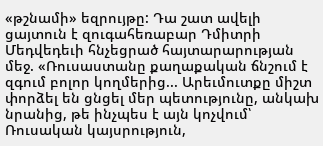«թշնամի» եզրույթը: Դա շատ ավելի ցայտուն է զուգահեռաբար Դմիտրի Մեդվեդեւի հնչեցրած հայտարարության մեջ. «Ռուսաստանը քաղաքական ճնշում է զգում բոլոր կողմերից... Արեւմուտքը միշտ փորձել են ցնցել մեր պետությունը, անկախ նրանից, թե ինչպես է այն կոչվում՝ Ռուսական կայսրություն,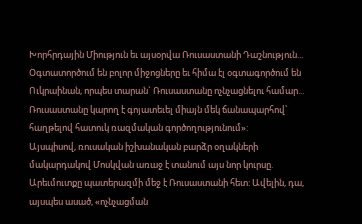Խորհրդային Միություն եւ այսօրվա Ռուսաստանի Դաշնություն... Օգտատործում են բոլոր միջոցները եւ հիմա էլ օգտագործում են Ուկրաինան, որպես տարան` Ռուսաստանը ոչնչացնելու համար... Ռուսաստանը կարող է գոյատեւել միայն մեկ ճանապարհով՝ հաղթելով հատուկ ռազմական գործողությունում»:
Այսպիսով, ռուսական իշխանական բարձր օղակների մակարդակով Մոսկվան առաջ է տանում այս նոր կուրսը. Արեւմուտքը պատերազմի մեջ է Ռուսաստանի հետ: Ավելին, դա, այսպես ասած, «ոչնչացման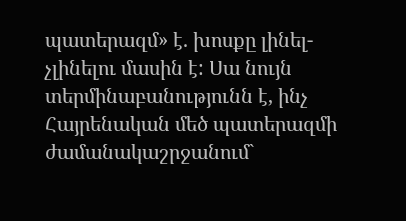պատերազմ» է. խոսքը լինել-չլինելու մասին է: Սա նույն տերմինաբանությունն է, ինչ Հայրենական մեծ պատերազմի ժամանակաշրջանում`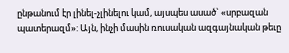ընթանում էր լինել-չլինելու կամ, այսպես ասած` «սրբազան պատերազմ»: Այն, ինչի մասին ռուսական ազգայնական թեւը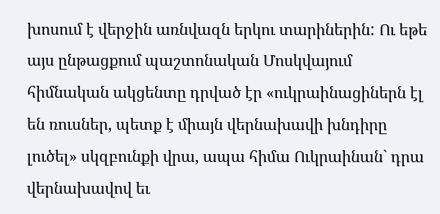խոսում է վերջին առնվազն երկու տարիներին: Ու եթե այս ընթացքում պաշտոնական Մոսկվայում հիմնական ակցենտը դրված էր «ուկրաինացիներն էլ են ռուսներ, պետք է միայն վերնախավի խնդիրը լուծել» սկզբունքի վրա, ապա հիմա Ուկրաինան` դրա վերնախավով եւ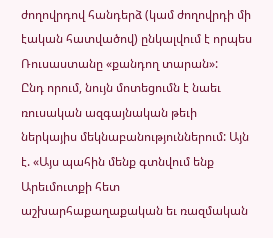ժողովրդով հանդերձ (կամ ժողովրդի մի էական հատվածով) ընկալվում է որպես Ռուսաստանը «քանդող տարան»:
Ընդ որում, նույն մոտեցումն է նաեւ ռուսական ազգայնական թեւի ներկայիս մեկնաբանություններում: Այն է. «Այս պահին մենք գտնվում ենք Արեւմուտքի հետ աշխարհաքաղաքական եւ ռազմական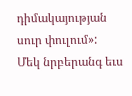դիմակայության սուր փուլում»:
Մեկ նրբերանգ եւս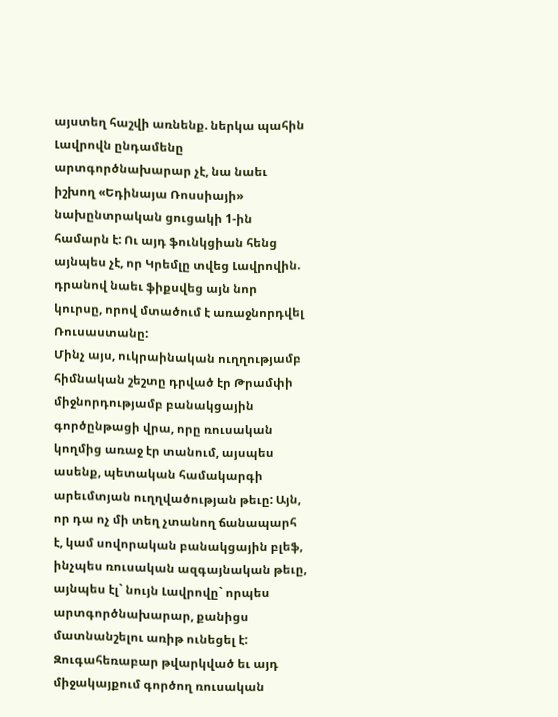այստեղ հաշվի առնենք. ներկա պահին Լավրովն ընդամենը արտգործնախարար չէ, նա նաեւ իշխող «Եդինայա Ռոսսիայի» նախընտրական ցուցակի 1-ին համարն է: Ու այդ ֆունկցիան հենց այնպես չէ, որ Կրեմլը տվեց Լավրովին. դրանով նաեւ ֆիքսվեց այն նոր կուրսը, որով մտածում է առաջնորդվել Ռուսաստանը:
Մինչ այս, ուկրաինական ուղղությամբ հիմնական շեշտը դրված էր Թրամփի միջնորդությամբ բանակցային գործընթացի վրա, որը ռուսական կողմից առաջ էր տանում, այսպես ասենք, պետական համակարգի արեւմտյան ուղղվածության թեւը: Այն, որ դա ոչ մի տեղ չտանող ճանապարհ է, կամ սովորական բանակցային բլեֆ, ինչպես ռուսական ազգայնական թեւը, այնպես էլ` նույն Լավրովը` որպես արտգործնախարար, քանիցս մատնանշելու առիթ ունեցել է: Զուգահեռաբար թվարկված եւ այդ միջակայքում գործող ռուսական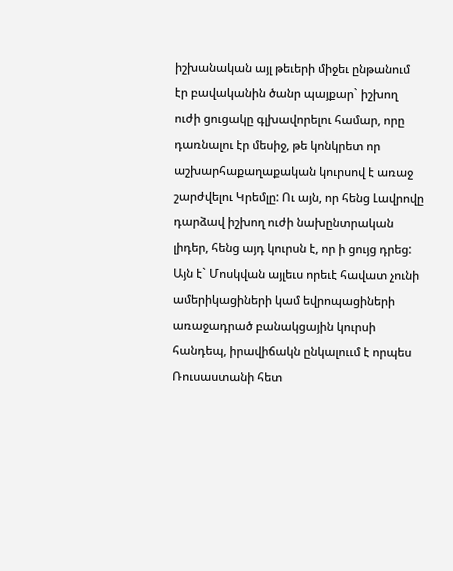իշխանական այլ թեւերի միջեւ ընթանում էր բավականին ծանր պայքար` իշխող ուժի ցուցակը գլխավորելու համար, որը դառնալու էր մեսիջ, թե կոնկրետ որ աշխարհաքաղաքական կուրսով է առաջ շարժվելու Կրեմլը: Ու այն, որ հենց Լավրովը դարձավ իշխող ուժի նախընտրական լիդեր, հենց այդ կուրսն է, որ ի ցույց դրեց: Այն է` Մոսկվան այլեւս որեւէ հավատ չունի ամերիկացիների կամ եվրոպացիների առաջադրած բանակցային կուրսի հանդեպ, իրավիճակն ընկալոււմ է որպես Ռուսաստանի հետ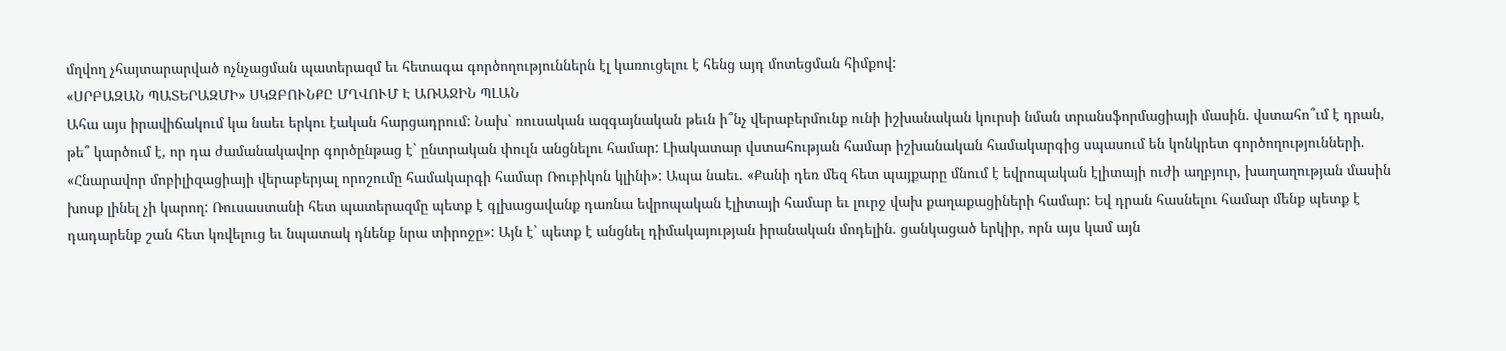մղվող չհայտարարված ոչնչացման պատերազմ եւ հետագա գործողություններն էլ կառուցելու է հենց այդ մոտեցման հիմքով:
«ՍՐԲԱԶԱՆ ՊԱՏԵՐԱԶՄԻ» ՍԿԶԲՈՒՆՔԸ ՄՂՎՈՒՄ Է ԱՌԱՋԻՆ ՊԼԱՆ
Ահա այս իրավիճակում կա նաեւ երկու էական հարցադրում: Նախ` ռուսական ազգայնական թեւն ի՞նչ վերաբերմունք ունի իշխանական կուրսի նման տրանսֆորմացիայի մասին. վստահո՞ւմ է դրան, թե՞ կարծում է, որ դա ժամանակավոր գործընթաց է` ընտրական փուլն անցնելու համար: Լիակատար վստահության համար իշխանական համակարգից սպասում են կոնկրետ գործողությունների. «Հնարավոր մոբիլիզացիայի վերաբերյալ որոշումը համակարգի համար Ռուբիկոն կլինի»: Ապա նաեւ. «Քանի դեռ մեզ հետ պայքարը մնում է եվրոպական էլիտայի ուժի աղբյուր, խաղաղության մասին խոսք լինել չի կարող: Ռուսաստանի հետ պատերազմը պետք է գլխացավանք դառնա եվրոպական էլիտայի համար եւ լուրջ վախ քաղաքացիների համար: Եվ դրան հասնելու համար մենք պետք է դադարենք շան հետ կռվելուց եւ նպատակ դնենք նրա տիրոջը»: Այն է` պետք է անցնել դիմակայության իրանական մոդելին. ցանկացած երկիր, որն այս կամ այն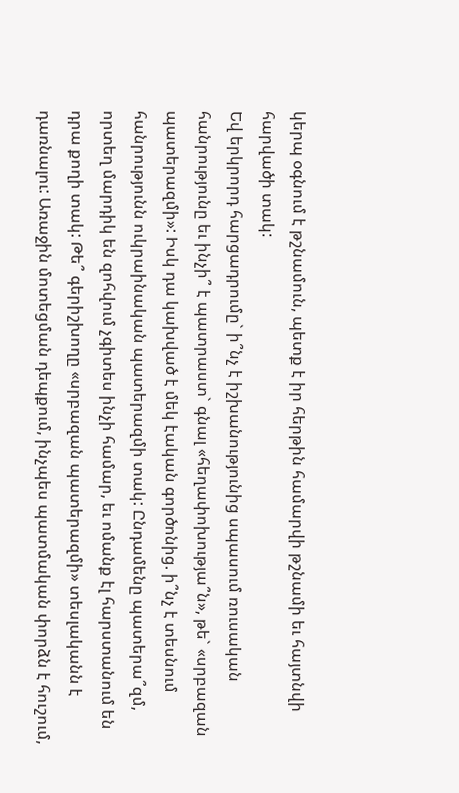կերպ օգնում է թշնամուն, պետք է իր հերթին համարվի թշնամի եւ հայտնվի հարվածի տակ:
Եվ երկրորդ հարցադրումը` ի՞նչ է իշխանությունից սպասում ռուսական հանրությունը եւ ինչի՞ է պատրաստ` գնալ «հեղափոխությա՞ն», թե` «սրբազան պատերազմի»: Իսկ դա կախված է մեկ էական գործոնից. ի՞նչ է տեսնում հանրությունն ուկրաինական պատերազմի տակ: Ընդամենը պատերա՞զմ, որտեղ մարդիկ են զոհվում չգիտես ինչի համար, եւ ոմանք էլ հարստանում են դրա քողի տակ: Թե՞ գերիշխողը «սրբազան պատերազմի» տեսլականն է դառնալու: Առաջին մոտեցման դեպքում, ինչպես պատմական փորձն է հուշում,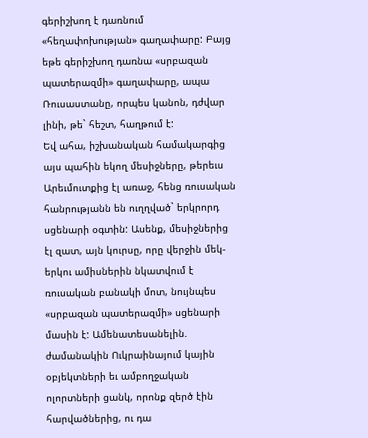գերիշխող է դառնում «հեղափոխության» գաղափարը: Բայց եթե գերիշխող դառնա «սրբազան պատերազմի» գաղափարը, ապա Ռուսաստանը, որպես կանոն, դժվար լինի, թե` հեշտ, հաղթում է:
Եվ ահա, իշխանական համակարգից այս պահին եկող մեսիջները, թերեւս Արեւմուտքից էլ առաջ, հենց ռուսական հանրությանն են ուղղված` երկրորդ սցենարի օգտին: Ասենք, մեսիջներից էլ զատ, այն կուրսը, որը վերջին մեկ-երկու ամիսներին նկատվում է ռուսական բանակի մոտ, նույնպես «սրբազան պատերազմի» սցենարի մասին է: Ամենատեսանելին. ժամանակին Ուկրաինայում կային օբյեկտների եւ ամբողջական ոլորտների ցանկ, որոնք զերծ էին հարվածներից, ու դա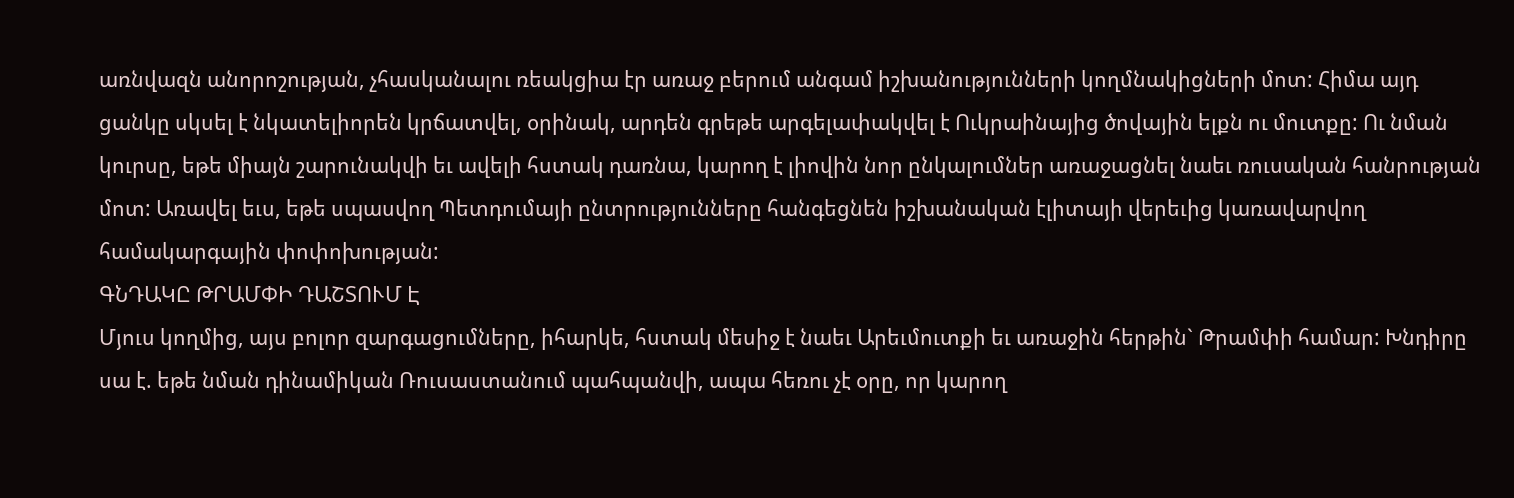առնվազն անորոշության, չհասկանալու ռեակցիա էր առաջ բերում անգամ իշխանությունների կողմնակիցների մոտ: Հիմա այդ ցանկը սկսել է նկատելիորեն կրճատվել, օրինակ, արդեն գրեթե արգելափակվել է Ուկրաինայից ծովային ելքն ու մուտքը: Ու նման կուրսը, եթե միայն շարունակվի եւ ավելի հստակ դառնա, կարող է լիովին նոր ընկալումներ առաջացնել նաեւ ռուսական հանրության մոտ: Առավել եւս, եթե սպասվող Պետդումայի ընտրությունները հանգեցնեն իշխանական էլիտայի վերեւից կառավարվող համակարգային փոփոխության:
ԳՆԴԱԿԸ ԹՐԱՄՓԻ ԴԱՇՏՈՒՄ Է
Մյուս կողմից, այս բոլոր զարգացումները, իհարկե, հստակ մեսիջ է նաեւ Արեւմուտքի եւ առաջին հերթին` Թրամփի համար: Խնդիրը սա է. եթե նման դինամիկան Ռուսաստանում պահպանվի, ապա հեռու չէ օրը, որ կարող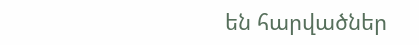են հարվածներ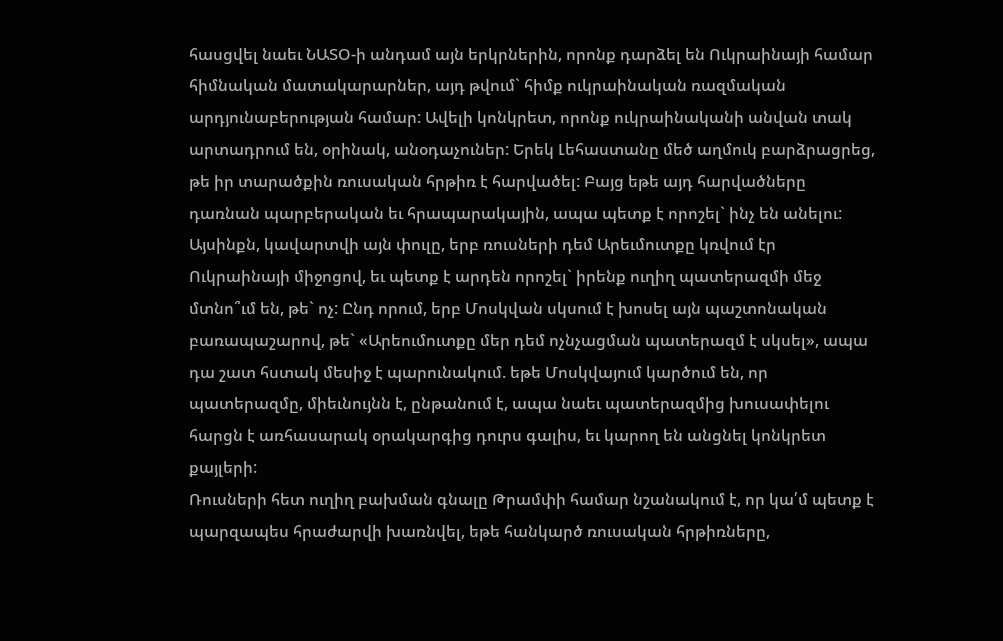հասցվել նաեւ ՆԱՏՕ-ի անդամ այն երկրներին, որոնք դարձել են Ուկրաինայի համար հիմնական մատակարարներ, այդ թվում` հիմք ուկրաինական ռազմական արդյունաբերության համար: Ավելի կոնկրետ, որոնք ուկրաինականի անվան տակ արտադրում են, օրինակ, անօդաչուներ: Երեկ Լեհաստանը մեծ աղմուկ բարձրացրեց, թե իր տարածքին ռուսական հրթիռ է հարվածել: Բայց եթե այդ հարվածները դառնան պարբերական եւ հրապարակային, ապա պետք է որոշել` ինչ են անելու: Այսինքն, կավարտվի այն փուլը, երբ ռուսների դեմ Արեւմուտքը կռվում էր Ուկրաինայի միջոցով, եւ պետք է արդեն որոշել` իրենք ուղիղ պատերազմի մեջ մտնո՞ւմ են, թե` ոչ: Ընդ որում, երբ Մոսկվան սկսում է խոսել այն պաշտոնական բառապաշարով, թե` «Արեումուտքը մեր դեմ ոչնչացման պատերազմ է սկսել», ապա դա շատ հստակ մեսիջ է պարունակում. եթե Մոսկվայում կարծում են, որ պատերազմը, միեւնույնն է, ընթանում է, ապա նաեւ պատերազմից խուսափելու հարցն է առհասարակ օրակարգից դուրս գալիս, եւ կարող են անցնել կոնկրետ քայլերի:
Ռուսների հետ ուղիղ բախման գնալը Թրամփի համար նշանակում է, որ կա՛մ պետք է պարզապես հրաժարվի խառնվել, եթե հանկարծ ռուսական հրթիռները,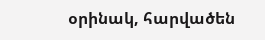օրինակ, հարվածեն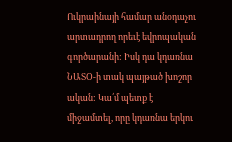Ուկրաինայի համար անօդաչու արտադրող որեւէ եվրոպական գործարանի: Իսկ դա կդառնա ՆԱՏՕ-ի տակ պայթած խոշոր ական: Կա՛մ պետք է միջամտել, որը կդառնա երկու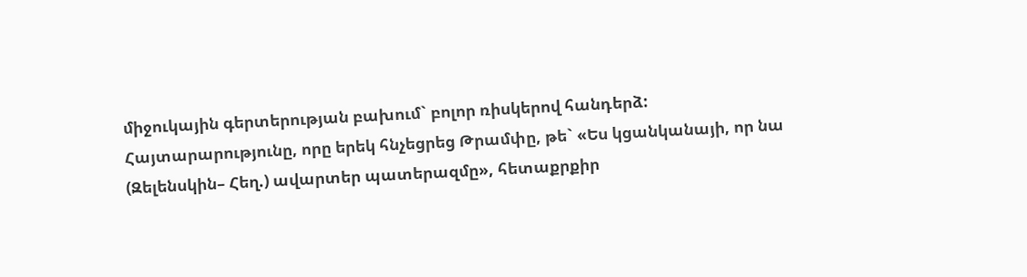միջուկային գերտերության բախում` բոլոր ռիսկերով հանդերձ:
Հայտարարությունը, որը երեկ հնչեցրեց Թրամփը, թե` «Ես կցանկանայի, որ նա (Զելենսկին– Հեղ.) ավարտեր պատերազմը», հետաքրքիր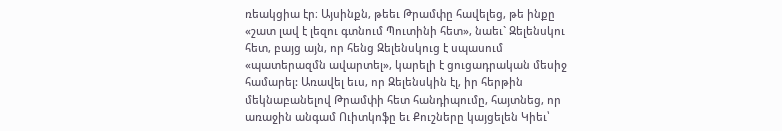ռեակցիա էր։ Այսինքն, թեեւ Թրամփը հավելեց, թե ինքը «շատ լավ է լեզու գտնում Պուտինի հետ», նաեւ` Զելենսկու հետ, բայց այն, որ հենց Զելենսկուց է սպասում «պատերազմն ավարտել», կարելի է ցուցադրական մեսիջ համարել: Առավել եւս, որ Զելենսկին էլ, իր հերթին մեկնաբանելով Թրամփի հետ հանդիպումը, հայտնեց, որ առաջին անգամ Ուիտկոֆը եւ Քուշները կայցելեն Կիեւ՝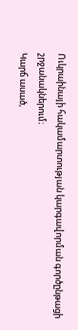Ուկրաինայի հակամարտության կարգավորման գործընթացի շրջանակներում։
Կարճ ասած,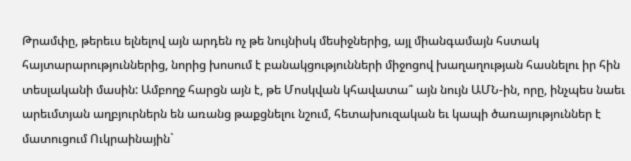Թրամփը, թերեւս ելնելով այն արդեն ոչ թե նույնիսկ մեսիջներից, այլ միանգամայն հստակ հայտարարություններից, նորից խոսում է բանակցությունների միջոցով խաղաղության հասնելու իր հին տեսլականի մասին: Ամբողջ հարցն այն է, թե Մոսկվան կհավատա՞ այն նույն ԱՄՆ-ին, որը, ինչպես նաեւ արեւմտյան աղբյուրներն են առանց թաքցնելու նշում, հետախուզական եւ կապի ծառայություններ է մատուցում Ուկրաինային`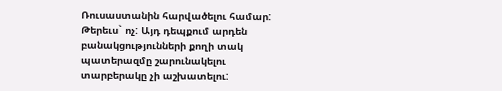Ռուսաստանին հարվածելու համար: Թերեւս` ոչ: Այդ դեպքում արդեն բանակցությունների քողի տակ պատերազմը շարունակելու տարբերակը չի աշխատելու: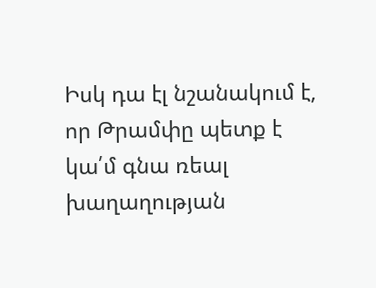Իսկ դա էլ նշանակում է, որ Թրամփը պետք է կա՛մ գնա ռեալ խաղաղության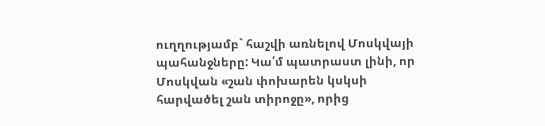ուղղությամբ` հաշվի առնելով Մոսկվայի պահանջները: Կա՛մ պատրաստ լինի, որ Մոսկվան «շան փոխարեն կսկսի հարվածել շան տիրոջը», որից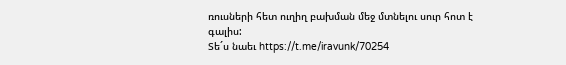ռուսների հետ ուղիղ բախման մեջ մտնելու սուր հոտ է գալիս:
Տե´ս նաեւ https://t.me/iravunk/70254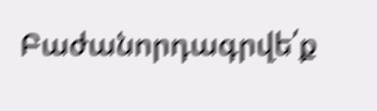Բաժանորդագրվե՛ք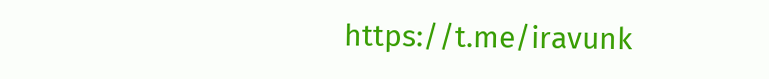https://t.me/iravunk